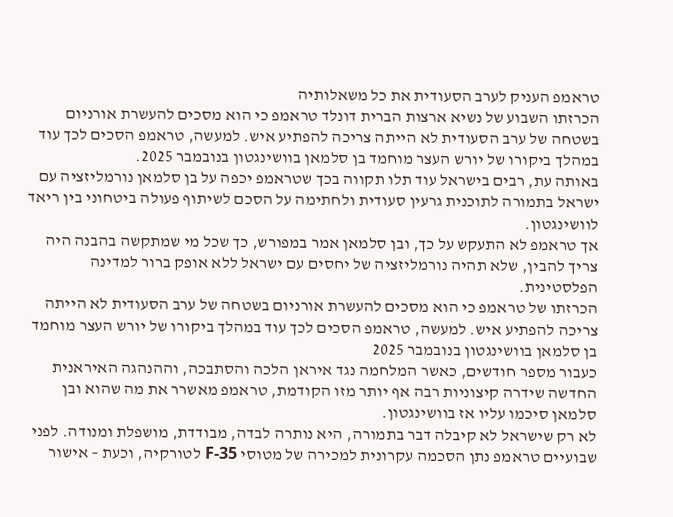טראמפ העניק לערב הסעודית את כל משאלותיה
הכרזתו השבוע של נשיא ארצות הברית דונלד טראמפ כי הוא מסכים להעשרת אורניום בשטחה של ערב הסעודית לא הייתה צריכה להפתיע איש. למעשה, טראמפ הסכים לכך עוד במהלך ביקורו של יורש העצר מוחמד בן סלמאן בוושינגטון בנובמבר 2025.
באותה עת, רבים בישראל עוד תלו תקווה בכך שטראמפ יכפה על בן סלמאן נורמליזציה עם ישראל בתמורה לתוכנית גרעין סעודית ולחתימה על הסכם לשיתוף פעולה ביטחוני בין ריאד לוושינגטון.
אך טראמפ לא התעקש על כך, ובן סלמאן אמר במפורש, כך שכל מי שמתקשה בהבנה היה צריך להבין, שלא תהיה נורמליזציה של יחסים עם ישראל ללא אופק ברור למדינה הפלסטינית.
הכרזתו של טראמפ כי הוא מסכים להעשרת אורניום בשטחה של ערב הסעודית לא הייתה צריכה להפתיע איש. למעשה, טראמפ הסכים לכך עוד במהלך ביקורו של יורש העצר מוחמד בן סלמאן בוושינגטון בנובמבר 2025
כעבור מספר חודשים, כאשר המלחמה נגד איראן הלכה והסתבכה, וההנהגה האיראנית החדשה שידרה קיצוניות רבה אף יותר מזו הקודמת, טראמפ מאשרר את מה שהוא ובן סלמאן סיכמו עליו אז בוושינגטון.
לא רק שישראל לא קיבלה דבר בתמורה, היא נותרה לבדה, מבודדת, מושפלת ומנודה. לפני שבועיים טראמפ נתן הסכמה עקרונית למכירה של מטוסי F-35 לטורקיה, וכעת – אישור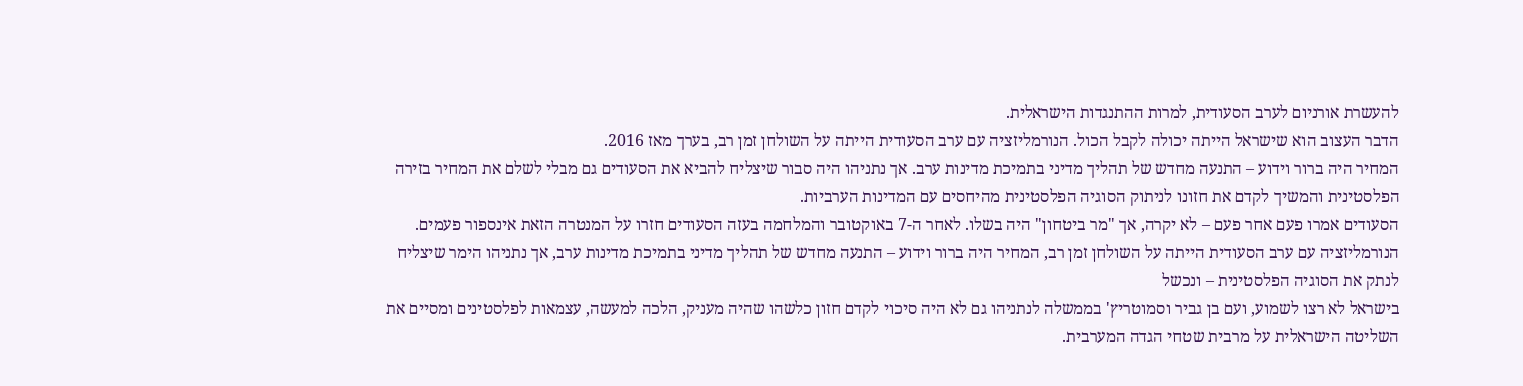להעשרת אורניום לערב הסעודית, למרות ההתנגדות הישראלית.
הדבר העצוב הוא שישראל הייתה יכולה לקבל הכול. הנורמליזציה עם ערב הסעודית הייתה על השולחן זמן רב, בערך מאז 2016.
המחיר היה ברור וידוע – התנעה מחדש של תהליך מדיני בתמיכת מדינות ערב. אך נתניהו היה סבור שיצליח להביא את הסעודים גם מבלי לשלם את המחיר בזירה הפלסטינית והמשיך לקדם את חזונו לניתוק הסוגיה הפלסטינית מהיחסים עם המדינות הערביות.
הסעודים אמרו פעם אחר פעם – לא יקרה, אך "מר ביטחון" היה בשלו. לאחר ה-7 באוקטובר והמלחמה בעזה הסעודים חזרו על המנטרה הזאת אינספור פעמים.
הנורמליזציה עם ערב הסעודית הייתה על השולחן זמן רב, המחיר היה ברור וידוע – התנעה מחדש של תהליך מדיני בתמיכת מדינות ערב, אך נתניהו הימר שיצליח לנתק את הסוגיה הפלסטינית – ונכשל
בישראל לא רצו לשמוע, ועם בן גביר וסמוטריץ' בממשלה לנתניהו גם לא היה סיכוי לקדם חזון כלשהו שהיה מעניק, הלכה למעשה, עצמאות לפלסטינים ומסיים את השליטה הישראלית על מרבית שטחי הגדה המערבית.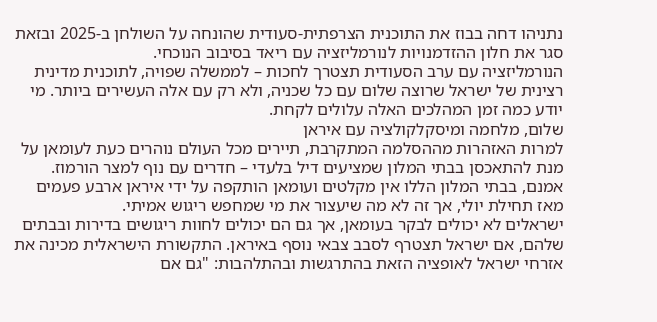נתניהו דחה בבוז את התוכנית הצרפתית-סעודית שהונחה על השולחן ב-2025 ובזאת סגר את חלון ההזדמנויות לנורמליזציה עם ריאד בסיבוב הנוכחי.
הנורמליזציה עם ערב הסעודית תצטרך לחכות – לממשלה שפויה, לתוכנית מדינית רצינית של ישראל שרוצה שלום עם כל שכניה, ולא רק עם אלה העשירים ביותר. מי יודע כמה זמן המהלכים האלה עלולים לקחת.
שלום, מלחמה ומיסקלקולציה עם איראן
למרות האזהרות מההסלמה המתקרבת, תיירים מכל העולם נוהרים כעת לעומאן על מנת להתאכסן בבתי המלון שמציעים דיל בלעדי – חדרים עם נוף למצר הורמוז. אמנם, בבתי המלון הללו אין מקלטים ועומאן הותקפה על ידי איראן ארבע פעמים מאז תחילת יולי, אך זה לא מה שיעצור את מי שמחפש ריגוש אמיתי.
ישראלים לא יכולים לבקר בעומאן, אך גם הם יכולים לחוות ריגושים בדירות ובבתים שלהם, אם ישראל תצטרף לסבב צבאי נוסף באיראן. התקשורת הישראלית מכינה את אזרחי ישראל לאופציה הזאת בהתרגשות ובהתלהבות: "גם אם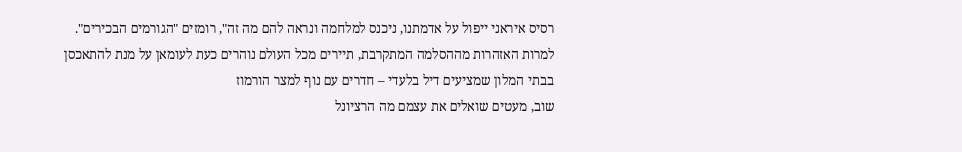רסיס איראני ייפול על אדמתנו, ניכנס למלחמה ונראה להם מה זה", רומזים "הגורמים הבכירים".
למרות האזהרות מההסלמה המתקרבת, תיירים מכל העולם נוהרים כעת לעומאן על מנת להתאכסן בבתי המלון שמציעים דיל בלעדי – חדרים עם נוף למצר הורמוז
שוב, מעטים שואלים את עצמם מה הרציונל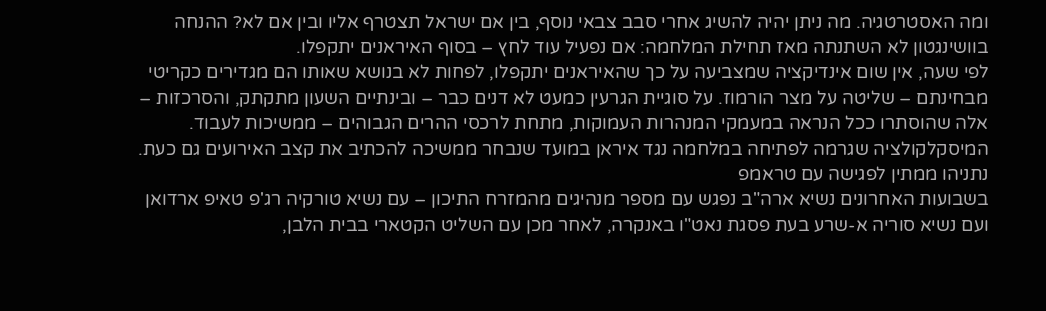ומה האסטרטגיה. מה ניתן יהיה להשיג אחרי סבב צבאי נוסף, בין אם ישראל תצטרף אליו ובין אם לא? ההנחה בוושינגטון לא השתנתה מאז תחילת המלחמה: אם נפעיל עוד לחץ – בסוף האיראנים יתקפלו.
לפי שעה, אין שום אינדיקציה שמצביעה על כך שהאיראנים יתקפלו, לפחות לא בנושא שאותו הם מגדירים כקריטי מבחינתם – שליטה על מצר הורמוז. על סוגיית הגרעין כמעט לא דנים כבר – ובינתיים השעון מתקתק, והסרכזות – אלה שהוסתרו ככל הנראה במעמקי המנהרות העמוקות, מתחת לרכסי ההרים הגבוהים – ממשיכות לעבוד. המיסקלקולציה שגרמה לפתיחה במלחמה נגד איראן במועד שנבחר ממשיכה להכתיב את קצב האירועים גם כעת.
נתניהו ממתין לפגישה עם טראמפ
בשבועות האחרונים נשיא ארה"ב נפגש עם מספר מנהיגים מהמזרח התיכון – עם נשיא טורקיה רג'פ טאיפ ארדואן ועם נשיא סוריה א-שרע בעת פסגת נאט"ו באנקרה, לאחר מכן עם השליט הקטארי בבית הלבן,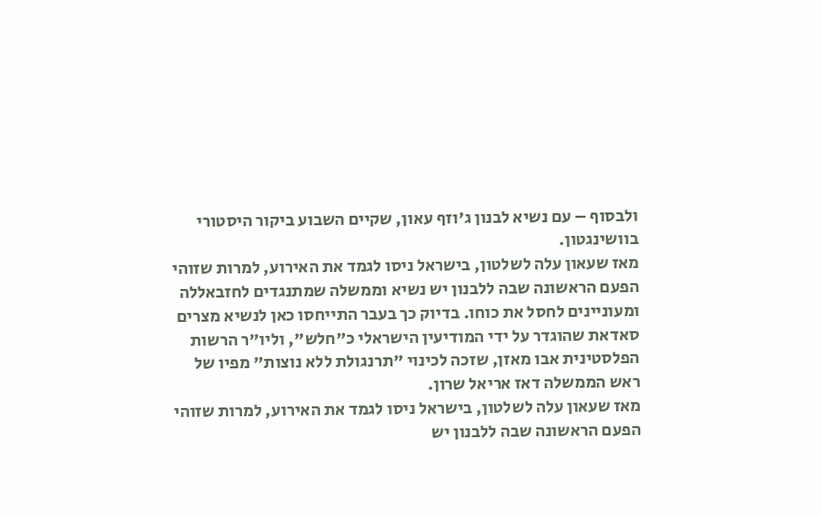ולבסוף – עם נשיא לבנון ג'וזף עאון, שקיים השבוע ביקור היסטורי בוושינגטון.
מאז שעאון עלה לשלטון, בישראל ניסו לגמד את האירוע, למרות שזוהי הפעם הראשונה שבה ללבנון יש נשיא וממשלה שמתנגדים לחזבאללה ומעוניינים לחסל את כוחו. בדיוק כך בעבר התייחסו כאן לנשיא מצרים סאדאת שהוגדר על ידי המודיעין הישראלי כ"חלש", וליו"ר הרשות הפלסטינית אבו מאזן, שזכה לכינוי "תרנגולת ללא נוצות" מפיו של ראש הממשלה דאז אריאל שרון.
מאז שעאון עלה לשלטון, בישראל ניסו לגמד את האירוע, למרות שזוהי הפעם הראשונה שבה ללבנון יש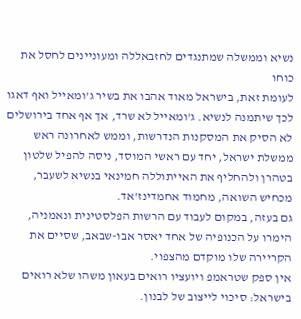נשיא וממשלה שמתנגדים לחזבאללה ומעוניינים לחסל את כוחו
לעומת זאת, בישראל מאוד אהבו את בשיר ג'ומאייל ואף דאגו לכך שיתמנה לנשיא. ג'ומאייל לא שרד, אך אף אחד בירושלים לא הסיק את המסקנות הנדרשות, וממש לאחרונה ראש ממשלת ישראל, יחד עם ראשי המוסד, ניסה להפיל שלטון בטהרן ולהחליף את האייתוללה חמינאי בנשיא לשעבר, מכחיש השואה, מחמוד אחמדינז'אד.
גם בעזה, במקום לעבוד עם הרשות הפלסטינית ונאמניה, הימרו על הכנופיה של אחד יאסר אבו-שבאב, שסיים את הקריירה שלו מוקדם מהצפוי.
אין ספק שטראמפ ויועציו רואים בעאון משהו שלא רואים בישראל: סיכוי לייצוב של לבנון.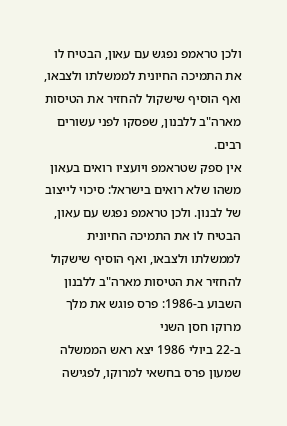ולכן טראמפ נפגש עם עאון, הבטיח לו את התמיכה החיונית לממשלתו ולצבאו, ואף הוסיף שישקול להחזיר את הטיסות מארה"ב ללבנון, שפסקו לפני עשורים רבים.
אין ספק שטראמפ ויועציו רואים בעאון משהו שלא רואים בישראל: סיכוי לייצוב של לבנון. ולכן טראמפ נפגש עם עאון, הבטיח לו את התמיכה החיונית לממשלתו ולצבאו, ואף הוסיף שישקול להחזיר את הטיסות מארה"ב ללבנון
השבוע ב-1986: פרס פוגש את מלך מרוקו חסן השני
ב-22 ביולי 1986 יצא ראש הממשלה שמעון פרס בחשאי למרוקו, לפגישה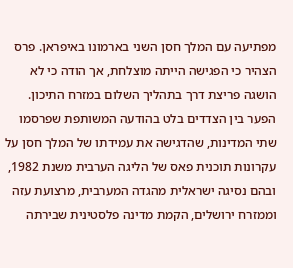מפתיעה עם המלך חסן השני בארמונו באיפראן. פרס הצהיר כי הפגישה הייתה מוצלחת, אך הודה כי לא הושגה פריצת דרך בתהליך השלום במזרח התיכון.
הפער בין הצדדים בלט בהודעה המשותפת שפרסמו שתי המדינות, שהדגישה את עמידתו של המלך חסן על עקרונות תוכנית פאס של הליגה הערבית משנת 1982, ובהם נסיגה ישראלית מהגדה המערבית, מרצועת עזה וממזרח ירושלים, הקמת מדינה פלסטינית שבירתה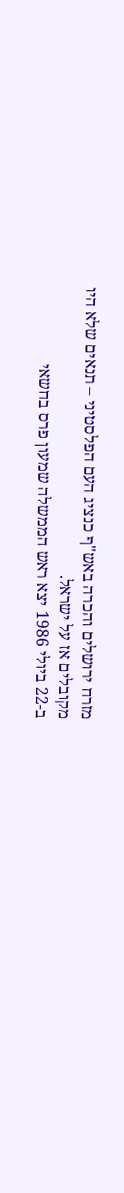מזרח ירושלים והכרה באש"ף כנציג העם הפלסטיני – תנאים שלא היו מקובלים אז על ישראל.
ב-22 ביולי 1986 יצא ראש הממשלה שמעון פרס בחשאי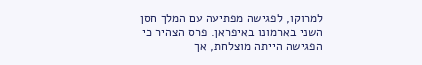למרוקו, לפגישה מפתיעה עם המלך חסן השני בארמונו באיפראן. פרס הצהיר כי הפגישה הייתה מוצלחת, אך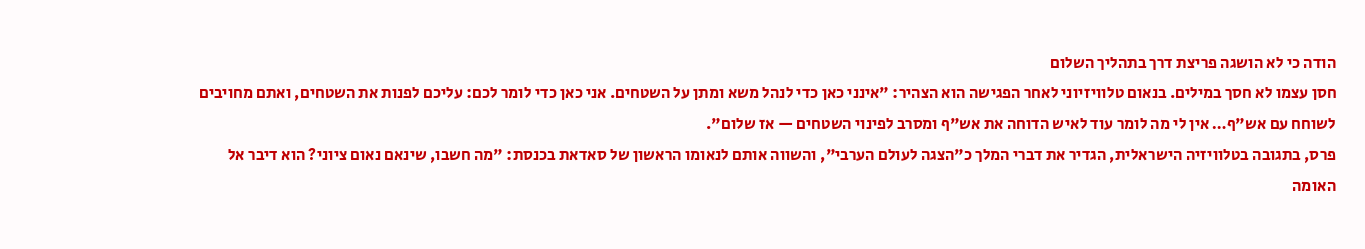הודה כי לא הושגה פריצת דרך בתהליך השלום
חסן עצמו לא חסך במילים. בנאום טלוויזיוני לאחר הפגישה הוא הצהיר: "אינני כאן כדי לנהל משא ומתן על השטחים. אני כאן כדי לומר לכם: עליכם לפנות את השטחים, ואתם מחויבים לשוחח עם אש"ף… אין לי מה לומר עוד לאיש הדוחה את אש"ף ומסרב לפינוי השטחים — אז שלום".
פרס, בתגובה בטלוויזיה הישראלית, הגדיר את דברי המלך כ"הצגה לעולם הערבי", והשווה אותם לנאומו הראשון של סאדאת בכנסת: "מה חשבו, שינאם נאום ציוני? הוא דיבר אל האומה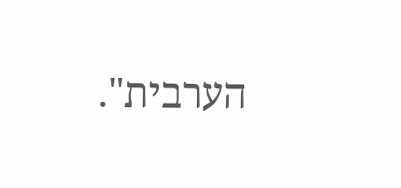הערבית".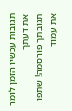תגובות עכשיו הזמן לומר את דעתך
תגובתך פורסמה! שתפו את עמוד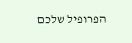הפרופיל שלכם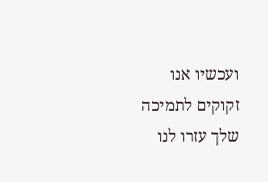ועכשיו אנו זקוקים לתמיכה שלך עזרו לנו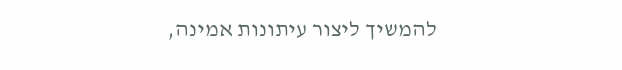להמשיך ליצור עיתונות אמינה,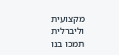מקצועית וליברלית
תמכו בנו